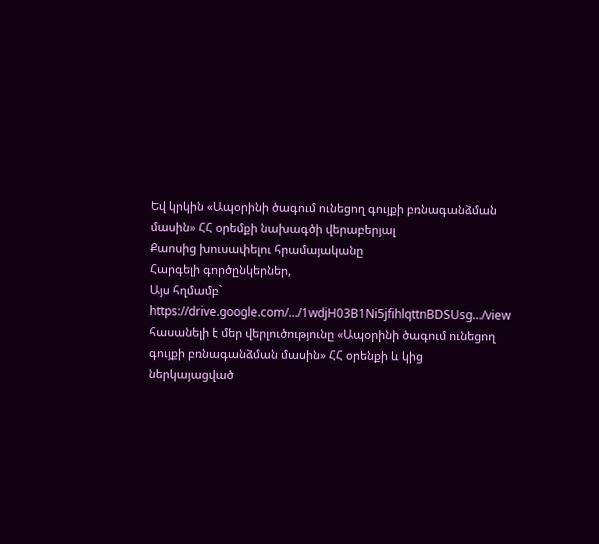Եվ կրկին «Ապօրինի ծագում ունեցող գույքի բռնագանձման մասին» ՀՀ օրեմքի նախագծի վերաբերյալ
Քաոսից խուսափելու հրամայականը
Հարգելի գործընկերներ,
Այս հղմամբ`
https://drive.google.com/…/1wdjH03B1Ni5jfihlqttnBDSUsg…/view
հասանելի է մեր վերլուծությունը «Ապօրինի ծագում ունեցող գույքի բռնագանձման մասին» ՀՀ օրենքի և կից ներկայացված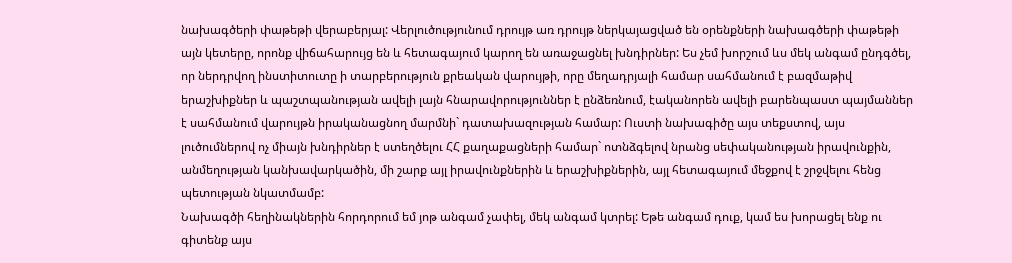նախագծերի փաթեթի վերաբերյալ: Վերլուծությունում դրույթ առ դրույթ ներկայացված են օրենքների նախագծերի փաթեթի այն կետերը, որոնք վիճահարույց են և հետագայում կարող են առաջացնել խնդիրներ: Ես չեմ խորշում ևս մեկ անգամ ընդգծել, որ ներդրվող ինստիտուտը ի տարբերություն քրեական վարույթի, որը մեղադրյալի համար սահմանում է բազմաթիվ երաշխիքներ և պաշտպանության ավելի լայն հնարավորություններ է ընձեռնում, էականորեն ավելի բարենպաստ պայմաններ է սահմանում վարույթն իրականացնող մարմնի` դատախազության համար: Ուստի նախագիծը այս տեքստով, այս լուծումներով ոչ միայն խնդիրներ է ստեղծելու ՀՀ քաղաքացների համար` ոտնձգելով նրանց սեփականության իրավունքին, անմեղության կանխավարկածին, մի շարք այլ իրավունքներին և երաշխիքներին, այլ հետագայում մեջքով է շրջվելու հենց պետության նկատմամբ:
Նախագծի հեղինակներին հորդորում եմ յոթ անգամ չափել, մեկ անգամ կտրել: Եթե անգամ դուք, կամ ես խորացել ենք ու գիտենք այս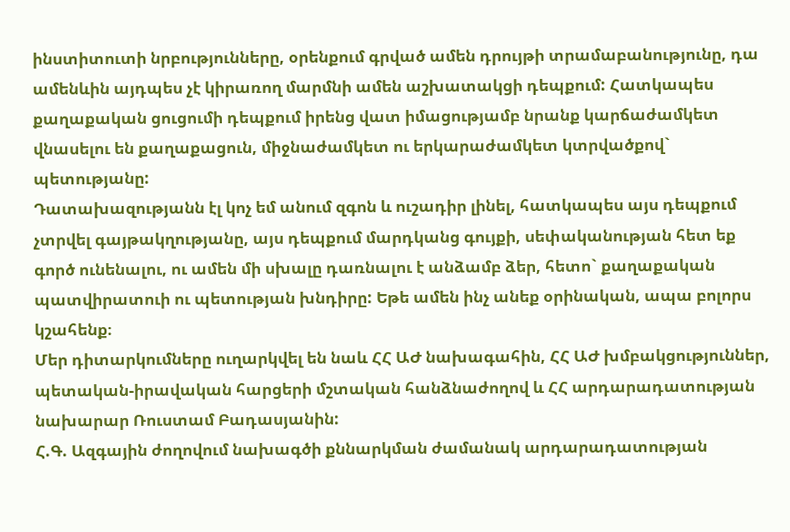ինստիտուտի նրբությունները, օրենքում գրված ամեն դրույթի տրամաբանությունը, դա ամենևին այդպես չէ կիրառող մարմնի ամեն աշխատակցի դեպքում: Հատկապես քաղաքական ցուցումի դեպքում իրենց վատ իմացությամբ նրանք կարճաժամկետ վնասելու են քաղաքացուն, միջնաժամկետ ու երկարաժամկետ կտրվածքով` պետությանը:
Դատախազությանն էլ կոչ եմ անում զգոն և ուշադիր լինել, հատկապես այս դեպքում չտրվել գայթակղությանը, այս դեպքում մարդկանց գույքի, սեփականության հետ եք գործ ունենալու, ու ամեն մի սխալը դառնալու է անձամբ ձեր, հետո` քաղաքական պատվիրատուի ու պետության խնդիրը: Եթե ամեն ինչ անեք օրինական, ապա բոլորս կշահենք։
Մեր դիտարկումները ուղարկվել են նաև ՀՀ ԱԺ նախագահին, ՀՀ ԱԺ խմբակցություններ, պետական-իրավական հարցերի մշտական հանձնաժողով և ՀՀ արդարադատության նախարար Ռուստամ Բադասյանին:
Հ.Գ. Ազգային ժողովում նախագծի քննարկման ժամանակ արդարադատության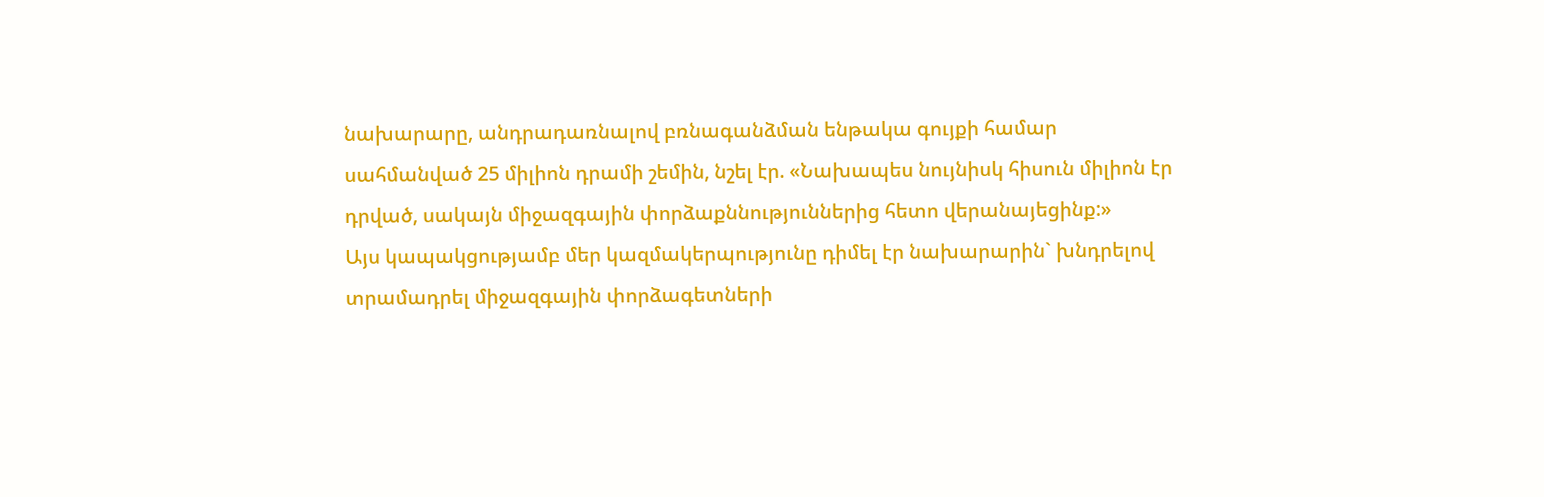նախարարը, անդրադառնալով բռնագանձման ենթակա գույքի համար սահմանված 25 միլիոն դրամի շեմին, նշել էր. «Նախապես նույնիսկ հիսուն միլիոն էր դրված, սակայն միջազգային փորձաքննություններից հետո վերանայեցինք:»
Այս կապակցությամբ մեր կազմակերպությունը դիմել էր նախարարին` խնդրելով տրամադրել միջազգային փորձագետների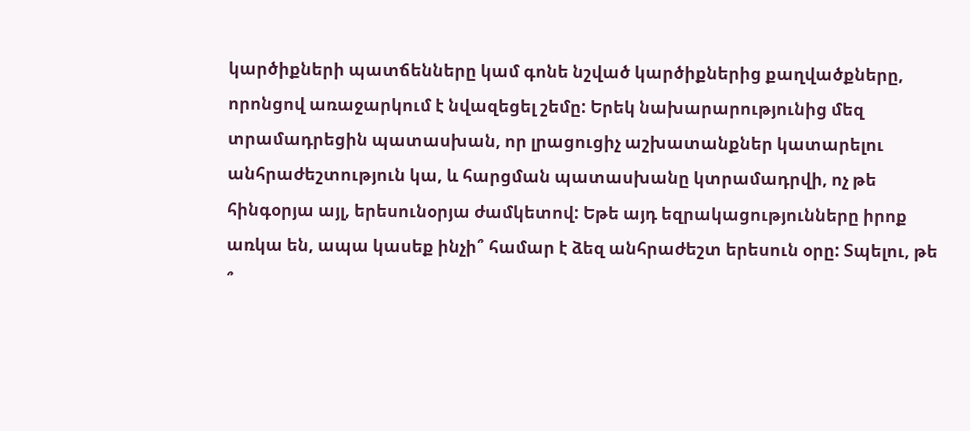կարծիքների պատճենները կամ գոնե նշված կարծիքներից քաղվածքները, որոնցով առաջարկում է նվազեցել շեմը: Երեկ նախարարությունից մեզ տրամադրեցին պատասխան, որ լրացուցիչ աշխատանքներ կատարելու անհրաժեշտություն կա, և հարցման պատասխանը կտրամադրվի, ոչ թե հինգօրյա այլ, երեսունօրյա ժամկետով: Եթե այդ եզրակացությունները իրոք առկա են, ապա կասեք ինչի՞ համար է ձեզ անհրաժեշտ երեսուն օրը: Տպելու, թե ՞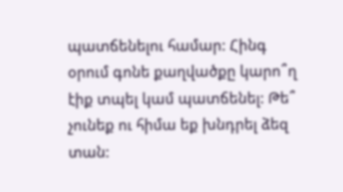պատճենելու համար: Հինգ օրում գոնե քաղվածքը կարո՞ղ էիք տպել կամ պատճենել: Թե՞ չունեք ու հիմա եք խնդրել ձեզ տան: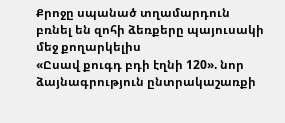Քրոջը սպանած տղամարդուն բռնել են զոհի ձեռքերը պայուսակի մեջ քողարկելիս
«Ըսավ քուգդ բդի էղնի 120». նոր ձայնագրություն ընտրակաշառքի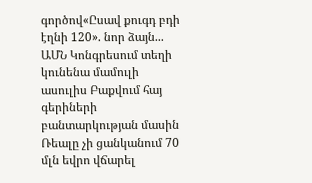գործով«Ըսավ քուգդ բդի էղնի 120». նոր ձայն...
ԱՄՆ Կոնգրեսում տեղի կունենա մամուլի ասուլիս Բաքվում հայ գերիների բանտարկության մասին
Ռեալը չի ցանկանում 70 մլն եվրո վճարել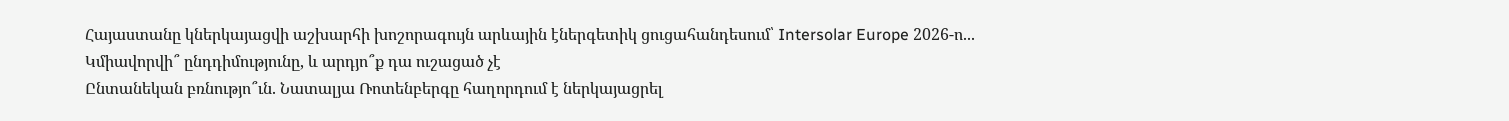Հայաստանը կներկայացվի աշխարհի խոշորագույն արևային էներգետիկ ցուցահանդեսում՝ Intersolar Europe 2026-ո...
Կմիավորվի՞ ընդդիմությունը, և արդյո՞ք դա ուշացած չէ
Ընտանեկան բռնությո՞ւն. Նատալյա Ռոտենբերգը հաղորդում է ներկայացրել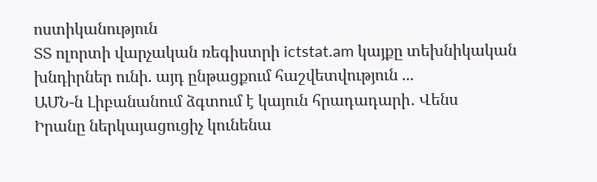ոստիկանություն
ՏՏ ոլորտի վարչական ռեգիստրի ictstat.am կայքը տեխնիկական խնդիրներ ունի. այդ ընթացքում հաշվետվություն ...
ԱՄՆ-ն Լիբանանում ձգտում է կայուն հրադադարի․ Վենս
Իրանը ներկայացուցիչ կունենա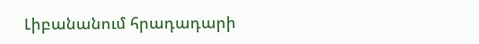Լիբանանում հրադադարի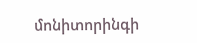մոնիտորինգի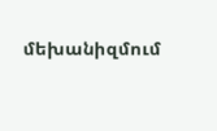մեխանիզմում